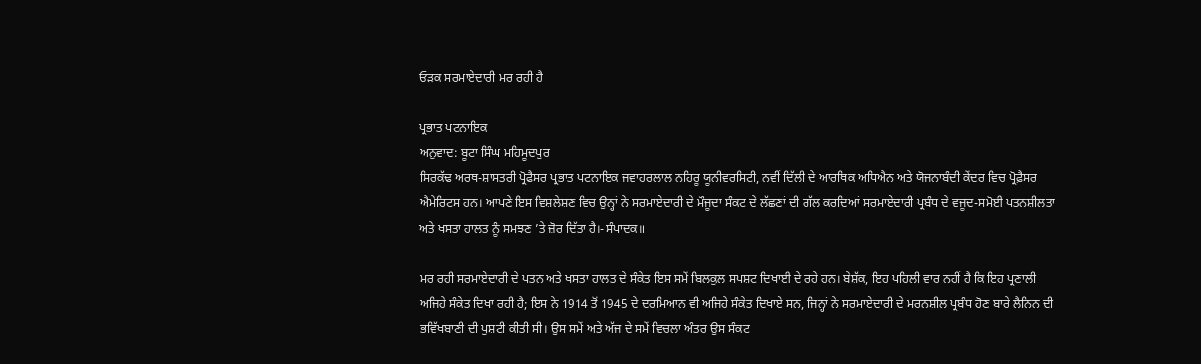ਓੜਕ ਸਰਮਾਏਦਾਰੀ ਮਰ ਰਹੀ ਹੈ

ਪ੍ਰਭਾਤ ਪਟਨਾਇਕ
ਅਨੁਵਾਦ: ਬੂਟਾ ਸਿੰਘ ਮਹਿਮੂਦਪੁਰ
ਸਿਰਕੱਢ ਅਰਥ-ਸ਼ਾਸਤਰੀ ਪ੍ਰੋਫੈਸਰ ਪ੍ਰਭਾਤ ਪਟਨਾਇਕ ਜਵਾਹਰਲਾਲ ਨਹਿਰੂ ਯੂਨੀਵਰਸਿਟੀ, ਨਵੀਂ ਦਿੱਲੀ ਦੇ ਆਰਥਿਕ ਅਧਿਐਨ ਅਤੇ ਯੋਜਨਾਬੰਦੀ ਕੇਂਦਰ ਵਿਚ ਪ੍ਰੋਫ਼ੈਸਰ ਐਮੇਰਿਟਸ ਹਨ। ਆਪਣੇ ਇਸ ਵਿਸ਼ਲੇਸ਼ਣ ਵਿਚ ਉਨ੍ਹਾਂ ਨੇ ਸਰਮਾਏਦਾਰੀ ਦੇ ਮੌਜੂਦਾ ਸੰਕਟ ਦੇ ਲੱਛਣਾਂ ਦੀ ਗੱਲ ਕਰਦਿਆਂ ਸਰਮਾਏਦਾਰੀ ਪ੍ਰਬੰਧ ਦੇ ਵਜੂਦ-ਸਮੋਈ ਪਤਨਸ਼ੀਲਤਾ ਅਤੇ ਖਸਤਾ ਹਾਲਤ ਨੂੰ ਸਮਝਣ ’ਤੇ ਜ਼ੋਰ ਦਿੱਤਾ ਹੈ।-ਸੰਪਾਦਕ॥

ਮਰ ਰਹੀ ਸਰਮਾਏਦਾਰੀ ਦੇ ਪਤਨ ਅਤੇ ਖਸਤਾ ਹਾਲਤ ਦੇ ਸੰਕੇਤ ਇਸ ਸਮੇਂ ਬਿਲਕੁਲ ਸਪਸ਼ਟ ਦਿਖਾਈ ਦੇ ਰਹੇ ਹਨ। ਬੇਸ਼ੱਕ, ਇਹ ਪਹਿਲੀ ਵਾਰ ਨਹੀਂ ਹੈ ਕਿ ਇਹ ਪ੍ਰਣਾਲੀ ਅਜਿਹੇ ਸੰਕੇਤ ਦਿਖਾ ਰਹੀ ਹੈ; ਇਸ ਨੇ 1914 ਤੋਂ 1945 ਦੇ ਦਰਮਿਆਨ ਵੀ ਅਜਿਹੇ ਸੰਕੇਤ ਦਿਖਾਏ ਸਨ, ਜਿਨ੍ਹਾਂ ਨੇ ਸਰਮਾਏਦਾਰੀ ਦੇ ਮਰਨਸ਼ੀਲ ਪ੍ਰਬੰਧ ਹੋਣ ਬਾਰੇ ਲੈਨਿਨ ਦੀ ਭਵਿੱਖਬਾਣੀ ਦੀ ਪੁਸ਼ਟੀ ਕੀਤੀ ਸੀ। ਉਸ ਸਮੇਂ ਅਤੇ ਅੱਜ ਦੇ ਸਮੇਂ ਵਿਚਲਾ ਅੰਤਰ ਉਸ ਸੰਕਟ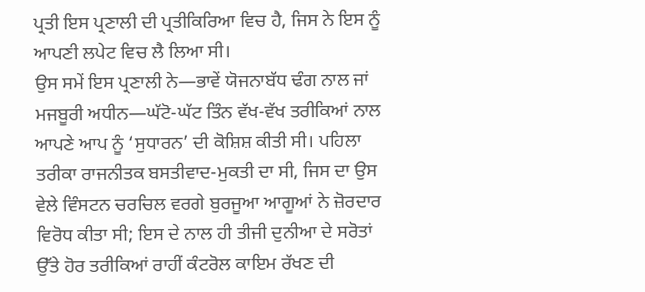ਪ੍ਰਤੀ ਇਸ ਪ੍ਰਣਾਲੀ ਦੀ ਪ੍ਰਤੀਕਿਰਿਆ ਵਿਚ ਹੈ, ਜਿਸ ਨੇ ਇਸ ਨੂੰ ਆਪਣੀ ਲਪੇਟ ਵਿਚ ਲੈ ਲਿਆ ਸੀ।
ਉਸ ਸਮੇਂ ਇਸ ਪ੍ਰਣਾਲੀ ਨੇ—ਭਾਵੇਂ ਯੋਜਨਾਬੱਧ ਢੰਗ ਨਾਲ ਜਾਂ ਮਜਬੂਰੀ ਅਧੀਨ—ਘੱਟੋ-ਘੱਟ ਤਿੰਨ ਵੱਖ-ਵੱਖ ਤਰੀਕਿਆਂ ਨਾਲ ਆਪਣੇ ਆਪ ਨੂੰ ‘ਸੁਧਾਰਨ’ ਦੀ ਕੋਸ਼ਿਸ਼ ਕੀਤੀ ਸੀ। ਪਹਿਲਾ ਤਰੀਕਾ ਰਾਜਨੀਤਕ ਬਸਤੀਵਾਦ-ਮੁਕਤੀ ਦਾ ਸੀ, ਜਿਸ ਦਾ ਉਸ ਵੇਲੇ ਵਿੰਸਟਨ ਚਰਚਿਲ ਵਰਗੇ ਬੁਰਜੂਆ ਆਗੂਆਂ ਨੇ ਜ਼ੋਰਦਾਰ ਵਿਰੋਧ ਕੀਤਾ ਸੀ; ਇਸ ਦੇ ਨਾਲ ਹੀ ਤੀਜੀ ਦੁਨੀਆ ਦੇ ਸਰੋਤਾਂ ਉੱਤੇ ਹੋਰ ਤਰੀਕਿਆਂ ਰਾਹੀਂ ਕੰਟਰੋਲ ਕਾਇਮ ਰੱਖਣ ਦੀ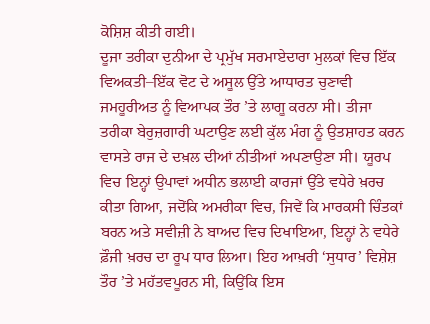ਕੋਸ਼ਿਸ਼ ਕੀਤੀ ਗਈ।
ਦੂਜਾ ਤਰੀਕਾ ਦੁਨੀਆ ਦੇ ਪ੍ਰਮੁੱਖ ਸਰਮਾਏਦਾਰਾ ਮੁਲਕਾਂ ਵਿਚ ਇੱਕ ਵਿਅਕਤੀ–ਇੱਕ ਵੋਟ ਦੇ ਅਸੂਲ ਉੱਤੇ ਆਧਾਰਤ ਚੁਣਾਵੀ ਜਮਹੂਰੀਅਤ ਨੂੰ ਵਿਆਪਕ ਤੌਰ ’ਤੇ ਲਾਗੂ ਕਰਨਾ ਸੀ। ਤੀਜਾ ਤਰੀਕਾ ਬੇਰੁਜ਼ਗਾਰੀ ਘਟਾਉਣ ਲਈ ਕੁੱਲ ਮੰਗ ਨੂੰ ਉਤਸ਼ਾਹਤ ਕਰਨ ਵਾਸਤੇ ਰਾਜ ਦੇ ਦਖ਼ਲ ਦੀਆਂ ਨੀਤੀਆਂ ਅਪਣਾਉਣਾ ਸੀ। ਯੂਰਪ ਵਿਚ ਇਨ੍ਹਾਂ ਉਪਾਵਾਂ ਅਧੀਨ ਭਲਾਈ ਕਾਰਜਾਂ ਉੱਤੇ ਵਧੇਰੇ ਖ਼ਰਚ ਕੀਤਾ ਗਿਆ, ਜਦੋਂਕਿ ਅਮਰੀਕਾ ਵਿਚ, ਜਿਵੇਂ ਕਿ ਮਾਰਕਸੀ ਚਿੰਤਕਾਂ ਬਰਨ ਅਤੇ ਸਵੀਜ਼ੀ ਨੇ ਬਾਅਦ ਵਿਚ ਦਿਖਾਇਆ, ਇਨ੍ਹਾਂ ਨੇ ਵਧੇਰੇ ਫ਼ੌਜੀ ਖ਼ਰਚ ਦਾ ਰੂਪ ਧਾਰ ਲਿਆ। ਇਹ ਆਖ਼ਰੀ ‘ਸੁਧਾਰ’ ਵਿਸ਼ੇਸ਼ ਤੌਰ ’ਤੇ ਮਹੱਤਵਪੂਰਨ ਸੀ, ਕਿਉਂਕਿ ਇਸ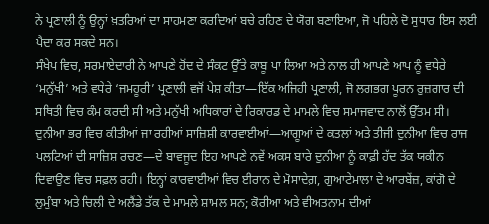ਨੇ ਪ੍ਰਣਾਲੀ ਨੂੰ ਉਨ੍ਹਾਂ ਖ਼ਤਰਿਆਂ ਦਾ ਸਾਹਮਣਾ ਕਰਦਿਆਂ ਬਚੇ ਰਹਿਣ ਦੇ ਯੋਗ ਬਣਾਇਆ, ਜੋ ਪਹਿਲੇ ਦੋ ਸੁਧਾਰ ਇਸ ਲਈ ਪੈਦਾ ਕਰ ਸਕਦੇ ਸਨ।
ਸੰਖੇਪ ਵਿਚ, ਸਰਮਾਏਦਾਰੀ ਨੇ ਆਪਣੇ ਹੋਂਦ ਦੇ ਸੰਕਟ ਉੱਤੇ ਕਾਬੂ ਪਾ ਲਿਆ ਅਤੇ ਨਾਲ ਹੀ ਆਪਣੇ ਆਪ ਨੂੰ ਵਧੇਰੇ ‘ਮਨੁੱਖੀ’ ਅਤੇ ਵਧੇਰੇ ‘ਜਮਹੂਰੀ’ ਪ੍ਰਣਾਲੀ ਵਜੋਂ ਪੇਸ਼ ਕੀਤਾ—ਇੱਕ ਅਜਿਹੀ ਪ੍ਰਣਾਲੀ, ਜੋ ਲਗਭਗ ਪੂਰਨ ਰੁਜ਼ਗਾਰ ਦੀ ਸਥਿਤੀ ਵਿਚ ਕੰਮ ਕਰਦੀ ਸੀ ਅਤੇ ਮਨੁੱਖੀ ਅਧਿਕਾਰਾਂ ਦੇ ਰਿਕਾਰਡ ਦੇ ਮਾਮਲੇ ਵਿਚ ਸਮਾਜਵਾਦ ਨਾਲੋਂ ਉੱਤਮ ਸੀ। ਦੁਨੀਆ ਭਰ ਵਿਚ ਕੀਤੀਆਂ ਜਾ ਰਹੀਆਂ ਸਾਜ਼ਿਸ਼ੀ ਕਾਰਵਾਈਆਂ—ਆਗੂਆਂ ਦੇ ਕਤਲਾਂ ਅਤੇ ਤੀਜੀ ਦੁਨੀਆ ਵਿਚ ਰਾਜ ਪਲਟਿਆਂ ਦੀ ਸਾਜ਼ਿਸ਼ ਰਚਣ—ਦੇ ਬਾਵਜੂਦ ਇਹ ਆਪਣੇ ਨਵੇਂ ਅਕਸ ਬਾਰੇ ਦੁਨੀਆ ਨੂੰ ਕਾਫ਼ੀ ਹੱਦ ਤੱਕ ਯਕੀਨ ਦਿਵਾਉਣ ਵਿਚ ਸਫ਼ਲ ਰਹੀ। ਇਨ੍ਹਾਂ ਕਾਰਵਾਈਆਂ ਵਿਚ ਈਰਾਨ ਦੇ ਮੋਸਾਦੇਗ਼, ਗੁਆਟੇਮਾਲਾ ਦੇ ਆਰਬੇਂਜ਼, ਕਾਂਗੋ ਦੇ ਲੁਮੁੰਬਾ ਅਤੇ ਚਿਲੀ ਦੇ ਅਲੈਂਡੇ ਤੱਕ ਦੇ ਮਾਮਲੇ ਸ਼ਾਮਲ ਸਨ; ਕੋਰੀਆ ਅਤੇ ਵੀਅਤਨਾਮ ਦੀਆਂ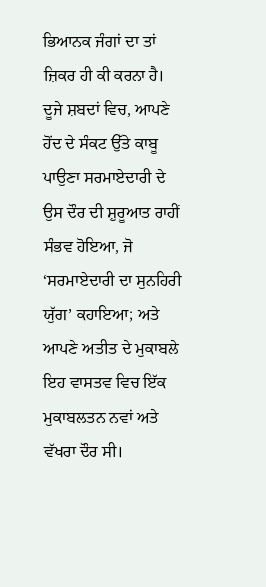ਭਿਆਨਕ ਜੰਗਾਂ ਦਾ ਤਾਂ ਜ਼ਿਕਰ ਹੀ ਕੀ ਕਰਨਾ ਹੈ।
ਦੂਜੇ ਸ਼ਬਦਾਂ ਵਿਚ, ਆਪਣੇ ਹੋਂਦ ਦੇ ਸੰਕਟ ਉੱਤੇ ਕਾਬੂ ਪਾਉਣਾ ਸਰਮਾਏਦਾਰੀ ਦੇ ਉਸ ਦੌਰ ਦੀ ਸ਼ੁਰੂਆਤ ਰਾਹੀਂ ਸੰਭਵ ਹੋਇਆ, ਜੋ ‘ਸਰਮਾਏਦਾਰੀ ਦਾ ਸੁਨਹਿਰੀ ਯੁੱਗ’ ਕਹਾਇਆ; ਅਤੇ ਆਪਣੇ ਅਤੀਤ ਦੇ ਮੁਕਾਬਲੇ ਇਹ ਵਾਸਤਵ ਵਿਚ ਇੱਕ ਮੁਕਾਬਲਤਨ ਨਵਾਂ ਅਤੇ ਵੱਖਰਾ ਦੌਰ ਸੀ।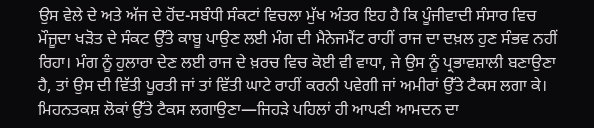ਉਸ ਵੇਲੇ ਦੇ ਅਤੇ ਅੱਜ ਦੇ ਹੋਂਦ-ਸਬੰਧੀ ਸੰਕਟਾਂ ਵਿਚਲਾ ਮੁੱਖ ਅੰਤਰ ਇਹ ਹੈ ਕਿ ਪੂੰਜੀਵਾਦੀ ਸੰਸਾਰ ਵਿਚ ਮੌਜੂਦਾ ਖੜੋਤ ਦੇ ਸੰਕਟ ਉੱਤੇ ਕਾਬੂ ਪਾਉਣ ਲਈ ਮੰਗ ਦੀ ਮੈਨੇਜਮੈਂਟ ਰਾਹੀਂ ਰਾਜ ਦਾ ਦਖ਼ਲ ਹੁਣ ਸੰਭਵ ਨਹੀਂ ਰਿਹਾ। ਮੰਗ ਨੂੰ ਹੁਲਾਰਾ ਦੇਣ ਲਈ ਰਾਜ ਦੇ ਖ਼ਰਚ ਵਿਚ ਕੋਈ ਵੀ ਵਾਧਾ, ਜੇ ਉਸ ਨੂੰ ਪ੍ਰਭਾਵਸ਼ਾਲੀ ਬਣਾਉਣਾ ਹੈ, ਤਾਂ ਉਸ ਦੀ ਵਿੱਤੀ ਪੂਰਤੀ ਜਾਂ ਤਾਂ ਵਿੱਤੀ ਘਾਟੇ ਰਾਹੀਂ ਕਰਨੀ ਪਵੇਗੀ ਜਾਂ ਅਮੀਰਾਂ ਉੱਤੇ ਟੈਕਸ ਲਗਾ ਕੇ। ਮਿਹਨਤਕਸ਼ ਲੋਕਾਂ ਉੱਤੇ ਟੈਕਸ ਲਗਾਉਣਾ—ਜਿਹੜੇ ਪਹਿਲਾਂ ਹੀ ਆਪਣੀ ਆਮਦਨ ਦਾ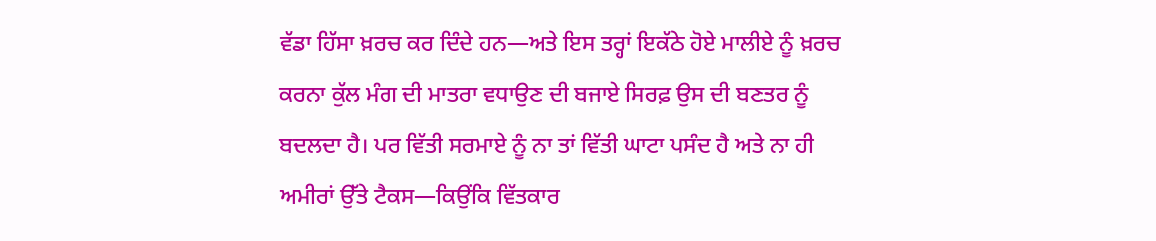ਵੱਡਾ ਹਿੱਸਾ ਖ਼ਰਚ ਕਰ ਦਿੰਦੇ ਹਨ—ਅਤੇ ਇਸ ਤਰ੍ਹਾਂ ਇਕੱਠੇ ਹੋਏ ਮਾਲੀਏ ਨੂੰ ਖ਼ਰਚ ਕਰਨਾ ਕੁੱਲ ਮੰਗ ਦੀ ਮਾਤਰਾ ਵਧਾਉਣ ਦੀ ਬਜਾਏ ਸਿਰਫ਼ ਉਸ ਦੀ ਬਣਤਰ ਨੂੰ ਬਦਲਦਾ ਹੈ। ਪਰ ਵਿੱਤੀ ਸਰਮਾਏ ਨੂੰ ਨਾ ਤਾਂ ਵਿੱਤੀ ਘਾਟਾ ਪਸੰਦ ਹੈ ਅਤੇ ਨਾ ਹੀ ਅਮੀਰਾਂ ਉੱਤੇ ਟੈਕਸ—ਕਿਉਂਕਿ ਵਿੱਤਕਾਰ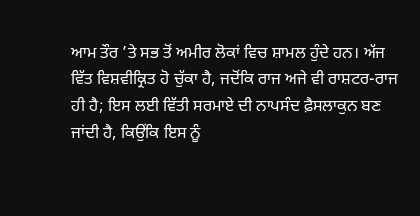ਆਮ ਤੌਰ ’ਤੇ ਸਭ ਤੋਂ ਅਮੀਰ ਲੋਕਾਂ ਵਿਚ ਸ਼ਾਮਲ ਹੁੰਦੇ ਹਨ। ਅੱਜ ਵਿੱਤ ਵਿਸ਼ਵੀਕ੍ਰਿਤ ਹੋ ਚੁੱਕਾ ਹੈ, ਜਦੋਂਕਿ ਰਾਜ ਅਜੇ ਵੀ ਰਾਸ਼ਟਰ-ਰਾਜ ਹੀ ਹੈ; ਇਸ ਲਈ ਵਿੱਤੀ ਸਰਮਾਏ ਦੀ ਨਾਪਸੰਦ ਫ਼ੈਸਲਾਕੁਨ ਬਣ ਜਾਂਦੀ ਹੈ, ਕਿਉਂਕਿ ਇਸ ਨੂੰ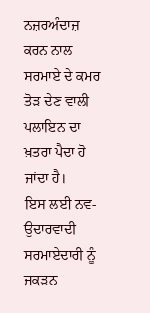ਨਜ਼ਰਅੰਦਾਜ਼ ਕਰਨ ਨਾਲ ਸਰਮਾਏ ਦੇ ਕਮਰ ਤੋੜ ਦੇਣ ਵਾਲੀ ਪਲਾਇਨ ਦਾ ਖ਼ਤਰਾ ਪੈਦਾ ਹੋ ਜਾਂਦਾ ਹੈ।
ਇਸ ਲਈ ਨਵ-ਉਦਾਰਵਾਦੀ ਸਰਮਾਏਦਾਰੀ ਨੂੰ ਜਕੜਨ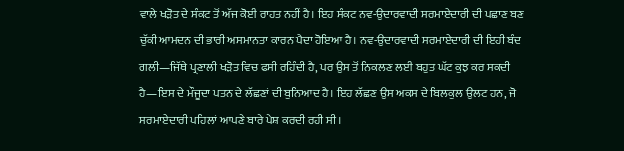ਵਾਲੇ ਖੜੋਤ ਦੇ ਸੰਕਟ ਤੋਂ ਅੱਜ ਕੋਈ ਰਾਹਤ ਨਹੀਂ ਹੈ। ਇਹ ਸੰਕਟ ਨਵ-ਉਦਾਰਵਾਦੀ ਸਰਮਾਏਦਾਰੀ ਦੀ ਪਛਾਣ ਬਣ ਚੁੱਕੀ ਆਮਦਨ ਦੀ ਭਾਰੀ ਅਸਮਾਨਤਾ ਕਾਰਨ ਪੈਦਾ ਹੋਇਆ ਹੈ। ਨਵ-ਉਦਾਰਵਾਦੀ ਸਰਮਾਏਦਾਰੀ ਦੀ ਇਹੀ ਬੰਦ ਗਲੀ—ਜਿੱਥੇ ਪ੍ਰਣਾਲੀ ਖੜੋਤ ਵਿਚ ਫਸੀ ਰਹਿੰਦੀ ਹੈ, ਪਰ ਉਸ ਤੋਂ ਨਿਕਲਣ ਲਈ ਬਹੁਤ ਘੱਟ ਕੁਝ ਕਰ ਸਕਦੀ ਹੈ—ਇਸ ਦੇ ਮੌਜੂਦਾ ਪਤਨ ਦੇ ਲੱਛਣਾਂ ਦੀ ਬੁਨਿਆਦ ਹੈ। ਇਹ ਲੱਛਣ ਉਸ ਅਕਸ ਦੇ ਬਿਲਕੁਲ ਉਲਟ ਹਨ, ਜੋ ਸਰਮਾਏਦਾਰੀ ਪਹਿਲਾਂ ਆਪਣੇ ਬਾਰੇ ਪੇਸ਼ ਕਰਦੀ ਰਹੀ ਸੀ।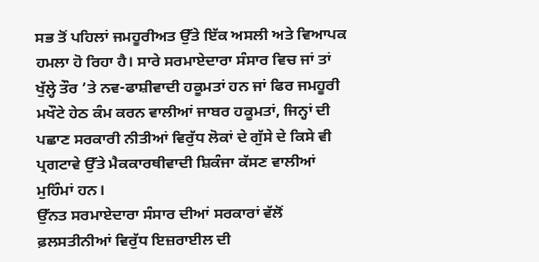ਸਭ ਤੋਂ ਪਹਿਲਾਂ ਜਮਹੂਰੀਅਤ ਉੱਤੇ ਇੱਕ ਅਸਲੀ ਅਤੇ ਵਿਆਪਕ ਹਮਲਾ ਹੋ ਰਿਹਾ ਹੈ। ਸਾਰੇ ਸਰਮਾਏਦਾਰਾ ਸੰਸਾਰ ਵਿਚ ਜਾਂ ਤਾਂ ਖੁੱਲ੍ਹੇ ਤੌਰ ’ਤੇ ਨਵ-ਫਾਸ਼ੀਵਾਦੀ ਹਕੂਮਤਾਂ ਹਨ ਜਾਂ ਫਿਰ ਜਮਹੂਰੀ ਮਖੌਟੇ ਹੇਠ ਕੰਮ ਕਰਨ ਵਾਲੀਆਂ ਜਾਬਰ ਹਕੂਮਤਾਂ, ਜਿਨ੍ਹਾਂ ਦੀ ਪਛਾਣ ਸਰਕਾਰੀ ਨੀਤੀਆਂ ਵਿਰੁੱਧ ਲੋਕਾਂ ਦੇ ਗੁੱਸੇ ਦੇ ਕਿਸੇ ਵੀ ਪ੍ਰਗਟਾਵੇ ਉੱਤੇ ਮੈਕਕਾਰਥੀਵਾਦੀ ਸ਼ਿਕੰਜਾ ਕੱਸਣ ਵਾਲੀਆਂ ਮੁਹਿੰਮਾਂ ਹਨ।
ਉੱਨਤ ਸਰਮਾਏਦਾਰਾ ਸੰਸਾਰ ਦੀਆਂ ਸਰਕਾਰਾਂ ਵੱਲੋਂ ਫ਼ਲਸਤੀਨੀਆਂ ਵਿਰੁੱਧ ਇਜ਼ਰਾਈਲ ਦੀ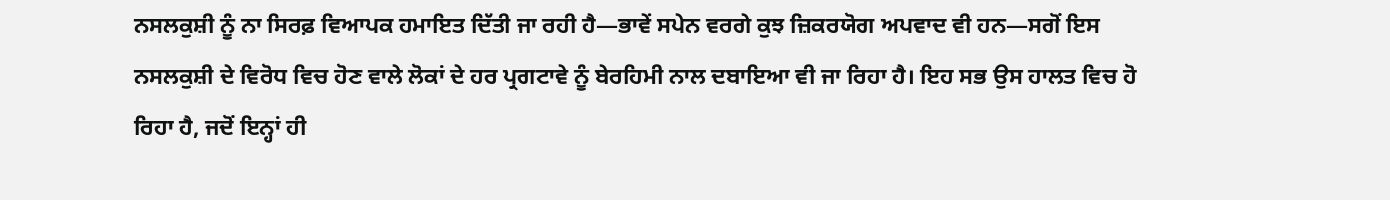ਨਸਲਕੁਸ਼ੀ ਨੂੰ ਨਾ ਸਿਰਫ਼ ਵਿਆਪਕ ਹਮਾਇਤ ਦਿੱਤੀ ਜਾ ਰਹੀ ਹੈ—ਭਾਵੇਂ ਸਪੇਨ ਵਰਗੇ ਕੁਝ ਜ਼ਿਕਰਯੋਗ ਅਪਵਾਦ ਵੀ ਹਨ—ਸਗੋਂ ਇਸ ਨਸਲਕੁਸ਼ੀ ਦੇ ਵਿਰੋਧ ਵਿਚ ਹੋਣ ਵਾਲੇ ਲੋਕਾਂ ਦੇ ਹਰ ਪ੍ਰਗਟਾਵੇ ਨੂੰ ਬੇਰਹਿਮੀ ਨਾਲ ਦਬਾਇਆ ਵੀ ਜਾ ਰਿਹਾ ਹੈ। ਇਹ ਸਭ ਉਸ ਹਾਲਤ ਵਿਚ ਹੋ ਰਿਹਾ ਹੈ, ਜਦੋਂ ਇਨ੍ਹਾਂ ਹੀ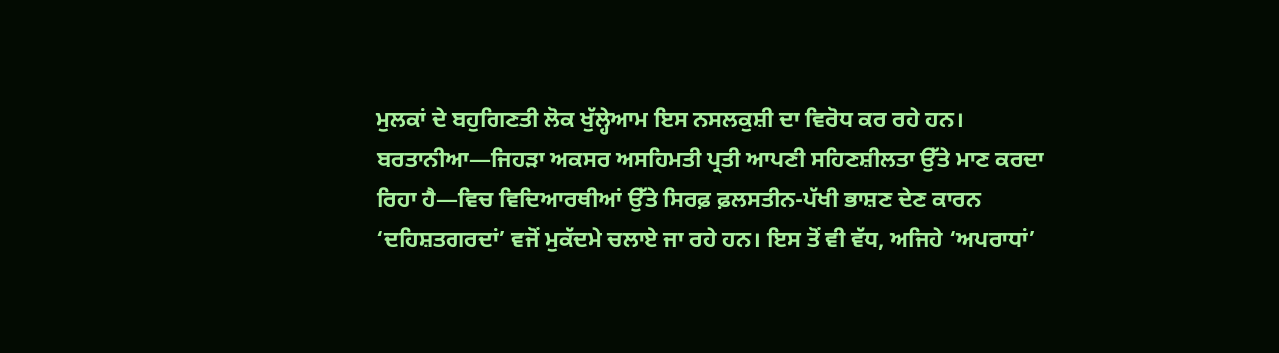ਮੁਲਕਾਂ ਦੇ ਬਹੁਗਿਣਤੀ ਲੋਕ ਖੁੱਲ੍ਹੇਆਮ ਇਸ ਨਸਲਕੁਸ਼ੀ ਦਾ ਵਿਰੋਧ ਕਰ ਰਹੇ ਹਨ।
ਬਰਤਾਨੀਆ—ਜਿਹੜਾ ਅਕਸਰ ਅਸਹਿਮਤੀ ਪ੍ਰਤੀ ਆਪਣੀ ਸਹਿਣਸ਼ੀਲਤਾ ਉੱਤੇ ਮਾਣ ਕਰਦਾ ਰਿਹਾ ਹੈ—ਵਿਚ ਵਿਦਿਆਰਥੀਆਂ ਉੱਤੇ ਸਿਰਫ਼ ਫ਼ਲਸਤੀਨ-ਪੱਖੀ ਭਾਸ਼ਣ ਦੇਣ ਕਾਰਨ ‘ਦਹਿਸ਼ਤਗਰਦਾਂ’ ਵਜੋਂ ਮੁਕੱਦਮੇ ਚਲਾਏ ਜਾ ਰਹੇ ਹਨ। ਇਸ ਤੋਂ ਵੀ ਵੱਧ, ਅਜਿਹੇ ‘ਅਪਰਾਧਾਂ’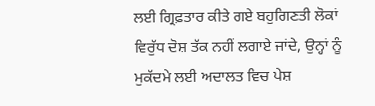ਲਈ ਗ੍ਰਿਫ਼ਤਾਰ ਕੀਤੇ ਗਏ ਬਹੁਗਿਣਤੀ ਲੋਕਾਂ ਵਿਰੁੱਧ ਦੋਸ਼ ਤੱਕ ਨਹੀਂ ਲਗਾਏ ਜਾਂਦੇ, ਉਨ੍ਹਾਂ ਨੂੰ ਮੁਕੱਦਮੇ ਲਈ ਅਦਾਲਤ ਵਿਚ ਪੇਸ਼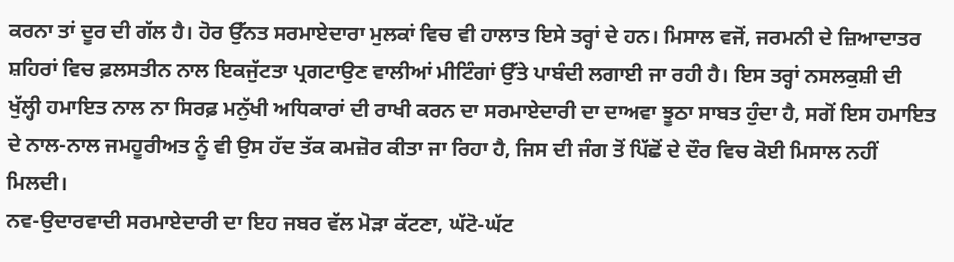ਕਰਨਾ ਤਾਂ ਦੂਰ ਦੀ ਗੱਲ ਹੈ। ਹੋਰ ਉੱਨਤ ਸਰਮਾਏਦਾਰਾ ਮੁਲਕਾਂ ਵਿਚ ਵੀ ਹਾਲਾਤ ਇਸੇ ਤਰ੍ਹਾਂ ਦੇ ਹਨ। ਮਿਸਾਲ ਵਜੋਂ, ਜਰਮਨੀ ਦੇ ਜ਼ਿਆਦਾਤਰ ਸ਼ਹਿਰਾਂ ਵਿਚ ਫ਼ਲਸਤੀਨ ਨਾਲ ਇਕਜੁੱਟਤਾ ਪ੍ਰਗਟਾਉਣ ਵਾਲੀਆਂ ਮੀਟਿੰਗਾਂ ਉੱਤੇ ਪਾਬੰਦੀ ਲਗਾਈ ਜਾ ਰਹੀ ਹੈ। ਇਸ ਤਰ੍ਹਾਂ ਨਸਲਕੁਸ਼ੀ ਦੀ ਖੁੱਲ੍ਹੀ ਹਮਾਇਤ ਨਾਲ ਨਾ ਸਿਰਫ਼ ਮਨੁੱਖੀ ਅਧਿਕਾਰਾਂ ਦੀ ਰਾਖੀ ਕਰਨ ਦਾ ਸਰਮਾਏਦਾਰੀ ਦਾ ਦਾਅਵਾ ਝੂਠਾ ਸਾਬਤ ਹੁੰਦਾ ਹੈ, ਸਗੋਂ ਇਸ ਹਮਾਇਤ ਦੇ ਨਾਲ-ਨਾਲ ਜਮਹੂਰੀਅਤ ਨੂੰ ਵੀ ਉਸ ਹੱਦ ਤੱਕ ਕਮਜ਼ੋਰ ਕੀਤਾ ਜਾ ਰਿਹਾ ਹੈ, ਜਿਸ ਦੀ ਜੰਗ ਤੋਂ ਪਿੱਛੋਂ ਦੇ ਦੌਰ ਵਿਚ ਕੋਈ ਮਿਸਾਲ ਨਹੀਂ ਮਿਲਦੀ।
ਨਵ-ਉਦਾਰਵਾਦੀ ਸਰਮਾਏਦਾਰੀ ਦਾ ਇਹ ਜਬਰ ਵੱਲ ਮੋੜਾ ਕੱਟਣਾ, ਘੱਟੋ-ਘੱਟ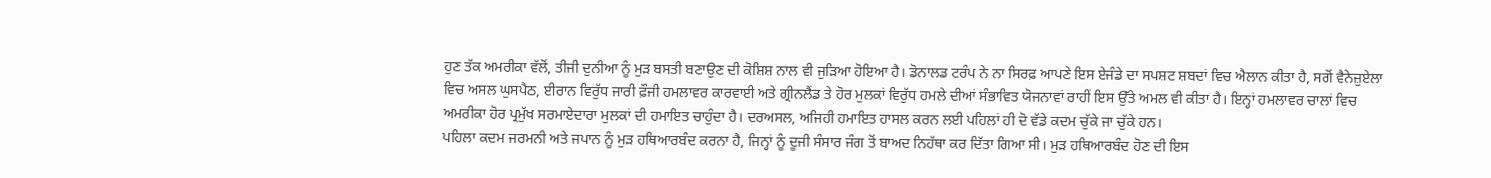ਹੁਣ ਤੱਕ ਅਮਰੀਕਾ ਵੱਲੋਂ, ਤੀਜੀ ਦੁਨੀਆ ਨੂੰ ਮੁੜ ਬਸਤੀ ਬਣਾਉਣ ਦੀ ਕੋਸ਼ਿਸ਼ ਨਾਲ ਵੀ ਜੁੜਿਆ ਹੋਇਆ ਹੈ। ਡੋਨਾਲਡ ਟਰੰਪ ਨੇ ਨਾ ਸਿਰਫ਼ ਆਪਣੇ ਇਸ ਏਜੰਡੇ ਦਾ ਸਪਸ਼ਟ ਸ਼ਬਦਾਂ ਵਿਚ ਐਲਾਨ ਕੀਤਾ ਹੈ, ਸਗੋਂ ਵੈਨੇਜ਼ੁਏਲਾ ਵਿਚ ਅਸਲ ਘੁਸਪੈਠ, ਈਰਾਨ ਵਿਰੁੱਧ ਜਾਰੀ ਫ਼ੌਜੀ ਹਮਲਾਵਰ ਕਾਰਵਾਈ ਅਤੇ ਗ੍ਰੀਨਲੈਂਡ ਤੇ ਹੋਰ ਮੁਲਕਾਂ ਵਿਰੁੱਧ ਹਮਲੇ ਦੀਆਂ ਸੰਭਾਵਿਤ ਯੋਜਨਾਵਾਂ ਰਾਹੀਂ ਇਸ ਉੱਤੇ ਅਮਲ ਵੀ ਕੀਤਾ ਹੈ। ਇਨ੍ਹਾਂ ਹਮਲਾਵਰ ਚਾਲਾਂ ਵਿਚ ਅਮਰੀਕਾ ਹੋਰ ਪ੍ਰਮੁੱਖ ਸਰਮਾਏਦਾਰਾ ਮੁਲਕਾਂ ਦੀ ਹਮਾਇਤ ਚਾਹੁੰਦਾ ਹੈ। ਦਰਅਸਲ, ਅਜਿਹੀ ਹਮਾਇਤ ਹਾਸਲ ਕਰਨ ਲਈ ਪਹਿਲਾਂ ਹੀ ਦੋ ਵੱਡੇ ਕਦਮ ਚੁੱਕੇ ਜਾ ਚੁੱਕੇ ਹਨ।
ਪਹਿਲਾ ਕਦਮ ਜਰਮਨੀ ਅਤੇ ਜਪਾਨ ਨੂੰ ਮੁੜ ਹਥਿਆਰਬੰਦ ਕਰਨਾ ਹੈ, ਜਿਨ੍ਹਾਂ ਨੂੰ ਦੂਜੀ ਸੰਸਾਰ ਜੰਗ ਤੋਂ ਬਾਅਦ ਨਿਹੱਥਾ ਕਰ ਦਿੱਤਾ ਗਿਆ ਸੀ। ਮੁੜ ਹਥਿਆਰਬੰਦ ਹੋਣ ਦੀ ਇਸ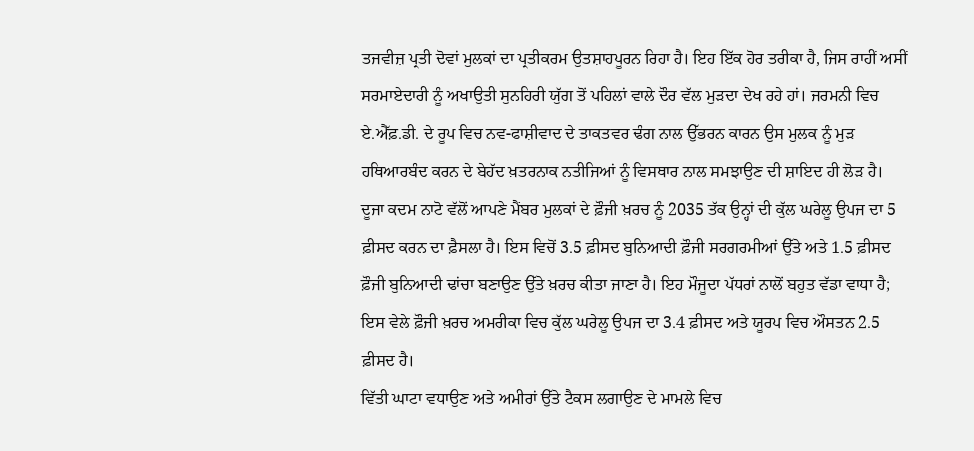ਤਜਵੀਜ਼ ਪ੍ਰਤੀ ਦੋਵਾਂ ਮੁਲਕਾਂ ਦਾ ਪ੍ਰਤੀਕਰਮ ਉਤਸ਼ਾਹਪੂਰਨ ਰਿਹਾ ਹੈ। ਇਹ ਇੱਕ ਹੋਰ ਤਰੀਕਾ ਹੈ, ਜਿਸ ਰਾਹੀਂ ਅਸੀਂ ਸਰਮਾਏਦਾਰੀ ਨੂੰ ਅਖਾਉਤੀ ਸੁਨਹਿਰੀ ਯੁੱਗ ਤੋਂ ਪਹਿਲਾਂ ਵਾਲੇ ਦੌਰ ਵੱਲ ਮੁੜਦਾ ਦੇਖ ਰਹੇ ਹਾਂ। ਜਰਮਨੀ ਵਿਚ ਏ.ਐੱਫ਼.ਡੀ. ਦੇ ਰੂਪ ਵਿਚ ਨਵ-ਫਾਸ਼ੀਵਾਦ ਦੇ ਤਾਕਤਵਰ ਢੰਗ ਨਾਲ ਉੱਭਰਨ ਕਾਰਨ ਉਸ ਮੁਲਕ ਨੂੰ ਮੁੜ ਹਥਿਆਰਬੰਦ ਕਰਨ ਦੇ ਬੇਹੱਦ ਖ਼ਤਰਨਾਕ ਨਤੀਜਿਆਂ ਨੂੰ ਵਿਸਥਾਰ ਨਾਲ ਸਮਝਾਉਣ ਦੀ ਸ਼ਾਇਦ ਹੀ ਲੋੜ ਹੈ।
ਦੂਜਾ ਕਦਮ ਨਾਟੋ ਵੱਲੋਂ ਆਪਣੇ ਮੈਂਬਰ ਮੁਲਕਾਂ ਦੇ ਫ਼ੌਜੀ ਖ਼ਰਚ ਨੂੰ 2035 ਤੱਕ ਉਨ੍ਹਾਂ ਦੀ ਕੁੱਲ ਘਰੇਲੂ ਉਪਜ ਦਾ 5 ਫ਼ੀਸਦ ਕਰਨ ਦਾ ਫ਼ੈਸਲਾ ਹੈ। ਇਸ ਵਿਚੋਂ 3.5 ਫ਼ੀਸਦ ਬੁਨਿਆਦੀ ਫ਼ੌਜੀ ਸਰਗਰਮੀਆਂ ਉੱਤੇ ਅਤੇ 1.5 ਫ਼ੀਸਦ ਫ਼ੌਜੀ ਬੁਨਿਆਦੀ ਢਾਂਚਾ ਬਣਾਉਣ ਉੱਤੇ ਖ਼ਰਚ ਕੀਤਾ ਜਾਣਾ ਹੈ। ਇਹ ਮੌਜੂਦਾ ਪੱਧਰਾਂ ਨਾਲੋਂ ਬਹੁਤ ਵੱਡਾ ਵਾਧਾ ਹੈ; ਇਸ ਵੇਲੇ ਫ਼ੌਜੀ ਖ਼ਰਚ ਅਮਰੀਕਾ ਵਿਚ ਕੁੱਲ ਘਰੇਲੂ ਉਪਜ ਦਾ 3.4 ਫ਼ੀਸਦ ਅਤੇ ਯੂਰਪ ਵਿਚ ਔਸਤਨ 2.5 ਫ਼ੀਸਦ ਹੈ।
ਵਿੱਤੀ ਘਾਟਾ ਵਧਾਉਣ ਅਤੇ ਅਮੀਰਾਂ ਉੱਤੇ ਟੈਕਸ ਲਗਾਉਣ ਦੇ ਮਾਮਲੇ ਵਿਚ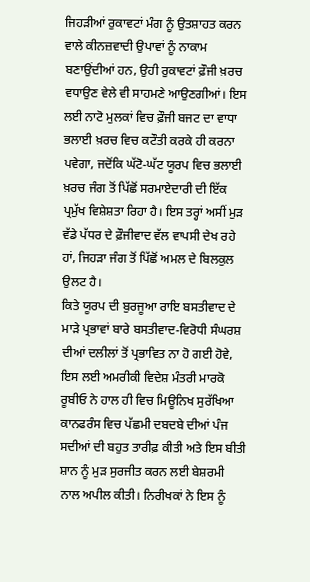ਜਿਹੜੀਆਂ ਰੁਕਾਵਟਾਂ ਮੰਗ ਨੂੰ ਉਤਸ਼ਾਹਤ ਕਰਨ ਵਾਲੇ ਕੀਨਜ਼ਵਾਦੀ ਉਪਾਵਾਂ ਨੂੰ ਨਾਕਾਮ ਬਣਾਉਂਦੀਆਂ ਹਨ, ਉਹੀ ਰੁਕਾਵਟਾਂ ਫ਼ੌਜੀ ਖ਼ਰਚ ਵਧਾਉਣ ਵੇਲੇ ਵੀ ਸਾਹਮਣੇ ਆਉਣਗੀਆਂ। ਇਸ ਲਈ ਨਾਟੋ ਮੁਲਕਾਂ ਵਿਚ ਫ਼ੌਜੀ ਬਜਟ ਦਾ ਵਾਧਾ ਭਲਾਈ ਖ਼ਰਚ ਵਿਚ ਕਟੌਤੀ ਕਰਕੇ ਹੀ ਕਰਨਾ ਪਵੇਗਾ, ਜਦੋਂਕਿ ਘੱਟੋ-ਘੱਟ ਯੂਰਪ ਵਿਚ ਭਲਾਈ ਖ਼ਰਚ ਜੰਗ ਤੋਂ ਪਿੱਛੋਂ ਸਰਮਾਏਦਾਰੀ ਦੀ ਇੱਕ ਪ੍ਰਮੁੱਖ ਵਿਸ਼ੇਸ਼ਤਾ ਰਿਹਾ ਹੈ। ਇਸ ਤਰ੍ਹਾਂ ਅਸੀਂ ਮੁੜ ਵੱਡੇ ਪੱਧਰ ਦੇ ਫ਼ੌਜੀਵਾਦ ਵੱਲ ਵਾਪਸੀ ਦੇਖ ਰਹੇ ਹਾਂ, ਜਿਹੜਾ ਜੰਗ ਤੋਂ ਪਿੱਛੋਂ ਅਮਲ ਦੇ ਬਿਲਕੁਲ ਉਲਟ ਹੈ।
ਕਿਤੇ ਯੂਰਪ ਦੀ ਬੁਰਜੂਆ ਰਾਇ ਬਸਤੀਵਾਦ ਦੇ ਮਾੜੇ ਪ੍ਰਭਾਵਾਂ ਬਾਰੇ ਬਸਤੀਵਾਦ-ਵਿਰੋਧੀ ਸੰਘਰਸ਼ ਦੀਆਂ ਦਲੀਲਾਂ ਤੋਂ ਪ੍ਰਭਾਵਿਤ ਨਾ ਹੋ ਗਈ ਹੋਵੇ, ਇਸ ਲਈ ਅਮਰੀਕੀ ਵਿਦੇਸ਼ ਮੰਤਰੀ ਮਾਰਕੋ ਰੂਬੀਓ ਨੇ ਹਾਲ ਹੀ ਵਿਚ ਮਿਊਨਿਖ ਸੁਰੱਖਿਆ ਕਾਨਫਰੰਸ ਵਿਚ ਪੱਛਮੀ ਦਬਦਬੇ ਦੀਆਂ ਪੰਜ ਸਦੀਆਂ ਦੀ ਬਹੁਤ ਤਾਰੀਫ਼ ਕੀਤੀ ਅਤੇ ਇਸ ਬੀਤੀ ਸ਼ਾਨ ਨੂੰ ਮੁੜ ਸੁਰਜੀਤ ਕਰਨ ਲਈ ਬੇਸ਼ਰਮੀ ਨਾਲ ਅਪੀਲ ਕੀਤੀ। ਨਿਰੀਖਕਾਂ ਨੇ ਇਸ ਨੂੰ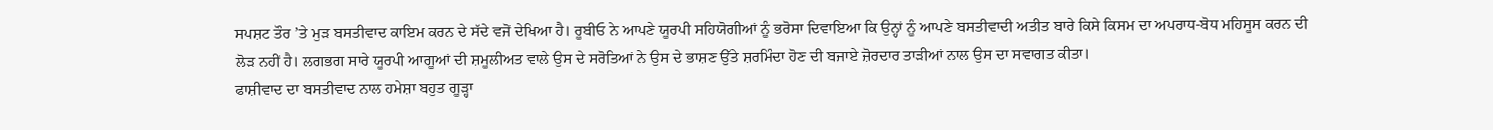ਸਪਸ਼ਟ ਤੌਰ ’ਤੇ ਮੁੜ ਬਸਤੀਵਾਦ ਕਾਇਮ ਕਰਨ ਦੇ ਸੱਦੇ ਵਜੋਂ ਦੇਖਿਆ ਹੈ। ਰੂਬੀਓ ਨੇ ਆਪਣੇ ਯੂਰਪੀ ਸਹਿਯੋਗੀਆਂ ਨੂੰ ਭਰੋਸਾ ਦਿਵਾਇਆ ਕਿ ਉਨ੍ਹਾਂ ਨੂੰ ਆਪਣੇ ਬਸਤੀਵਾਦੀ ਅਤੀਤ ਬਾਰੇ ਕਿਸੇ ਕਿਸਮ ਦਾ ਅਪਰਾਧ-ਬੋਧ ਮਹਿਸੂਸ ਕਰਨ ਦੀ ਲੋੜ ਨਹੀਂ ਹੈ। ਲਗਭਗ ਸਾਰੇ ਯੂਰਪੀ ਆਗੂਆਂ ਦੀ ਸ਼ਮੂਲੀਅਤ ਵਾਲੇ ਉਸ ਦੇ ਸਰੋਤਿਆਂ ਨੇ ਉਸ ਦੇ ਭਾਸ਼ਣ ਉੱਤੇ ਸ਼ਰਮਿੰਦਾ ਹੋਣ ਦੀ ਬਜਾਏ ਜ਼ੋਰਦਾਰ ਤਾੜੀਆਂ ਨਾਲ ਉਸ ਦਾ ਸਵਾਗਤ ਕੀਤਾ।
ਫਾਸ਼ੀਵਾਦ ਦਾ ਬਸਤੀਵਾਦ ਨਾਲ ਹਮੇਸ਼ਾ ਬਹੁਤ ਗੂੜ੍ਹਾ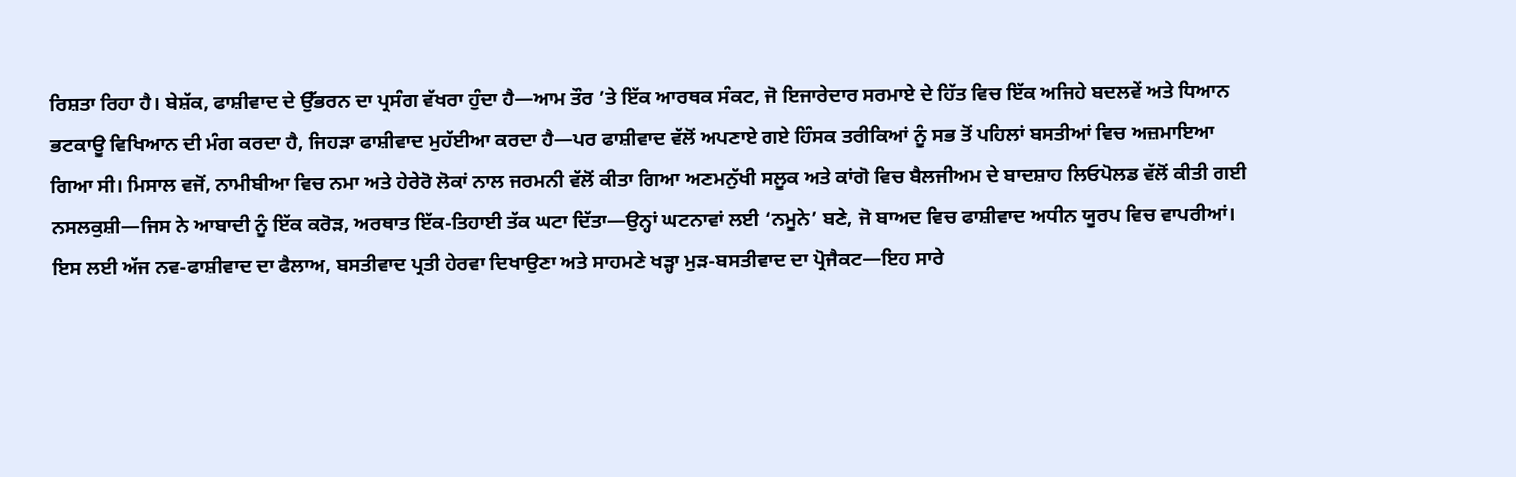ਰਿਸ਼ਤਾ ਰਿਹਾ ਹੈ। ਬੇਸ਼ੱਕ, ਫਾਸ਼ੀਵਾਦ ਦੇ ਉੱਭਰਨ ਦਾ ਪ੍ਰਸੰਗ ਵੱਖਰਾ ਹੁੰਦਾ ਹੈ—ਆਮ ਤੌਰ ’ਤੇ ਇੱਕ ਆਰਥਕ ਸੰਕਟ, ਜੋ ਇਜਾਰੇਦਾਰ ਸਰਮਾਏ ਦੇ ਹਿੱਤ ਵਿਚ ਇੱਕ ਅਜਿਹੇ ਬਦਲਵੇਂ ਅਤੇ ਧਿਆਨ ਭਟਕਾਊ ਵਿਖਿਆਨ ਦੀ ਮੰਗ ਕਰਦਾ ਹੈ, ਜਿਹੜਾ ਫਾਸ਼ੀਵਾਦ ਮੁਹੱਈਆ ਕਰਦਾ ਹੈ—ਪਰ ਫਾਸ਼ੀਵਾਦ ਵੱਲੋਂ ਅਪਣਾਏ ਗਏ ਹਿੰਸਕ ਤਰੀਕਿਆਂ ਨੂੰ ਸਭ ਤੋਂ ਪਹਿਲਾਂ ਬਸਤੀਆਂ ਵਿਚ ਅਜ਼ਮਾਇਆ ਗਿਆ ਸੀ। ਮਿਸਾਲ ਵਜੋਂ, ਨਾਮੀਬੀਆ ਵਿਚ ਨਮਾ ਅਤੇ ਹੇਰੇਰੋ ਲੋਕਾਂ ਨਾਲ ਜਰਮਨੀ ਵੱਲੋਂ ਕੀਤਾ ਗਿਆ ਅਣਮਨੁੱਖੀ ਸਲੂਕ ਅਤੇ ਕਾਂਗੋ ਵਿਚ ਬੈਲਜੀਅਮ ਦੇ ਬਾਦਸ਼ਾਹ ਲਿਓਪੋਲਡ ਵੱਲੋਂ ਕੀਤੀ ਗਈ ਨਸਲਕੁਸ਼ੀ—ਜਿਸ ਨੇ ਆਬਾਦੀ ਨੂੰ ਇੱਕ ਕਰੋੜ, ਅਰਥਾਤ ਇੱਕ-ਤਿਹਾਈ ਤੱਕ ਘਟਾ ਦਿੱਤਾ—ਉਨ੍ਹਾਂ ਘਟਨਾਵਾਂ ਲਈ ‘ਨਮੂਨੇ’ ਬਣੇ, ਜੋ ਬਾਅਦ ਵਿਚ ਫਾਸ਼ੀਵਾਦ ਅਧੀਨ ਯੂਰਪ ਵਿਚ ਵਾਪਰੀਆਂ।
ਇਸ ਲਈ ਅੱਜ ਨਵ-ਫਾਸ਼ੀਵਾਦ ਦਾ ਫੈਲਾਅ, ਬਸਤੀਵਾਦ ਪ੍ਰਤੀ ਹੇਰਵਾ ਦਿਖਾਉਣਾ ਅਤੇ ਸਾਹਮਣੇ ਖੜ੍ਹਾ ਮੁੜ-ਬਸਤੀਵਾਦ ਦਾ ਪ੍ਰੋਜੈਕਟ—ਇਹ ਸਾਰੇ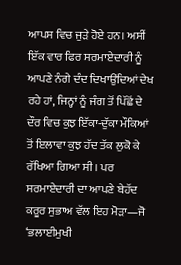ਆਪਸ ਵਿਚ ਜੁੜੇ ਹੋਏ ਹਨ। ਅਸੀਂ ਇੱਕ ਵਾਰ ਫਿਰ ਸਰਮਾਏਦਾਰੀ ਨੂੰ ਆਪਣੇ ਨੰਗੇ ਦੰਦ ਦਿਖਾਉਂਦਿਆਂ ਦੇਖ ਰਹੇ ਹਾਂ, ਜਿਨ੍ਹਾਂ ਨੂੰ ਜੰਗ ਤੋਂ ਪਿੱਛੋਂ ਦੇ ਦੌਰ ਵਿਚ ਕੁਝ ਇੱਕਾ-ਦੁੱਕਾ ਮੌਕਿਆਂ ਤੋਂ ਇਲਾਵਾ ਕੁਝ ਹੱਦ ਤੱਕ ਲੁਕੋ ਕੇ ਰੱਖਿਆ ਗਿਆ ਸੀ। ਪਰ ਸਰਮਾਏਦਾਰੀ ਦਾ ਆਪਣੇ ਬੇਹੱਦ ਕਰੂਰ ਸੁਭਾਅ ਵੱਲ ਇਹ ਮੋੜਾ—ਜੋ ‘ਭਲਾਈਮੁਖੀ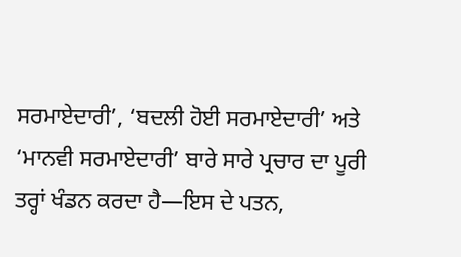ਸਰਮਾਏਦਾਰੀ’, ‘ਬਦਲੀ ਹੋਈ ਸਰਮਾਏਦਾਰੀ’ ਅਤੇ ‘ਮਾਨਵੀ ਸਰਮਾਏਦਾਰੀ’ ਬਾਰੇ ਸਾਰੇ ਪ੍ਰਚਾਰ ਦਾ ਪੂਰੀ ਤਰ੍ਹਾਂ ਖੰਡਨ ਕਰਦਾ ਹੈ—ਇਸ ਦੇ ਪਤਨ,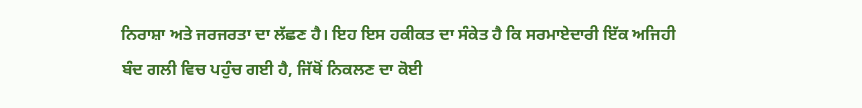ਨਿਰਾਸ਼ਾ ਅਤੇ ਜਰਜਰਤਾ ਦਾ ਲੱਛਣ ਹੈ। ਇਹ ਇਸ ਹਕੀਕਤ ਦਾ ਸੰਕੇਤ ਹੈ ਕਿ ਸਰਮਾਏਦਾਰੀ ਇੱਕ ਅਜਿਹੀ ਬੰਦ ਗਲੀ ਵਿਚ ਪਹੁੰਚ ਗਈ ਹੈ, ਜਿੱਥੋਂ ਨਿਕਲਣ ਦਾ ਕੋਈ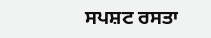ਸਪਸ਼ਟ ਰਸਤਾ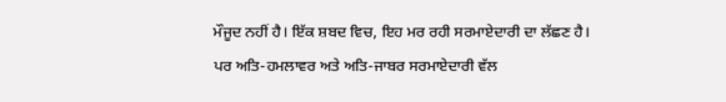ਮੌਜੂਦ ਨਹੀਂ ਹੈ। ਇੱਕ ਸ਼ਬਦ ਵਿਚ, ਇਹ ਮਰ ਰਹੀ ਸਰਮਾਏਦਾਰੀ ਦਾ ਲੱਛਣ ਹੈ।
ਪਰ ਅਤਿ-ਹਮਲਾਵਰ ਅਤੇ ਅਤਿ-ਜਾਬਰ ਸਰਮਾਏਦਾਰੀ ਵੱਲ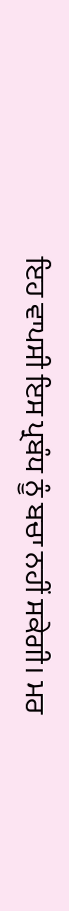ਇਹ ਵਾਪਸੀ ਇਸ ਪ੍ਰਬੰਧ ਨੂੰ ਬਚਾ ਨਹੀਂ ਸਕੇਗੀ। ਮਰ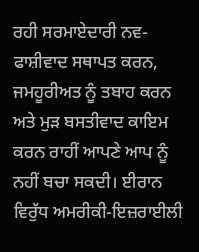ਰਹੀ ਸਰਮਾਏਦਾਰੀ ਨਵ-ਫਾਸ਼ੀਵਾਦ ਸਥਾਪਤ ਕਰਨ, ਜਮਹੂਰੀਅਤ ਨੂੰ ਤਬਾਹ ਕਰਨ ਅਤੇ ਮੁੜ ਬਸਤੀਵਾਦ ਕਾਇਮ ਕਰਨ ਰਾਹੀਂ ਆਪਣੇ ਆਪ ਨੂੰ ਨਹੀਂ ਬਚਾ ਸਕਦੀ। ਈਰਾਨ ਵਿਰੁੱਧ ਅਮਰੀਕੀ-ਇਜ਼ਰਾਈਲੀ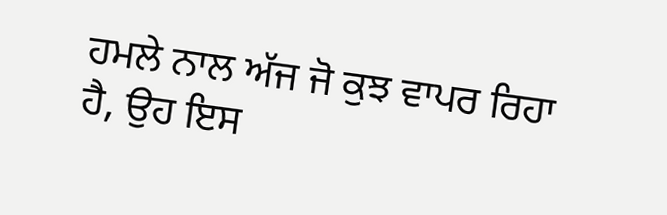ਹਮਲੇ ਨਾਲ ਅੱਜ ਜੋ ਕੁਝ ਵਾਪਰ ਰਿਹਾ ਹੈ, ਉਹ ਇਸ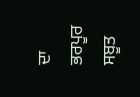ਦਾ ਭਰਪੂਰ ਸਬੂਤ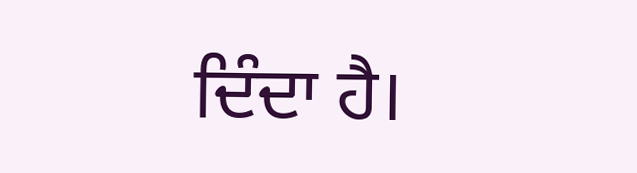ਦਿੰਦਾ ਹੈ।